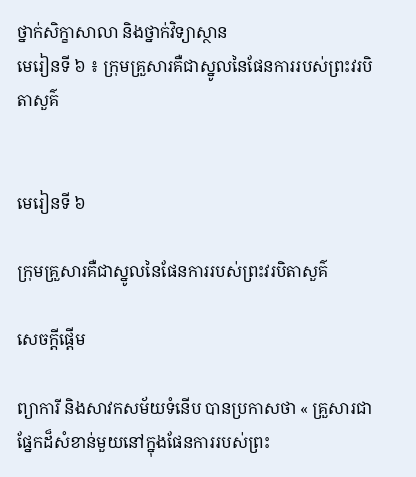ថ្នាក់សិក្ខាសាលា និងថ្នាក់វិទ្យាស្ថាន
មេរៀនទី ៦ ៖ ក្រុមគ្រួសារគឺជាស្នូលនៃផែនការរបស់ព្រះវរបិតាសួគ៌


មេរៀនទី ៦

ក្រុមគ្រួសារគឺជាស្នូលនៃផែនការរបស់ព្រះវរបិតាសួគ៌

សេចក្ដីផ្ដើម

ព្យាការី និងសាវកសម័យទំនើប បានប្រកាសថា « គ្រួសារជាផ្នែកដ៏សំខាន់មួយនៅក្នុងផែនការរបស់ព្រះ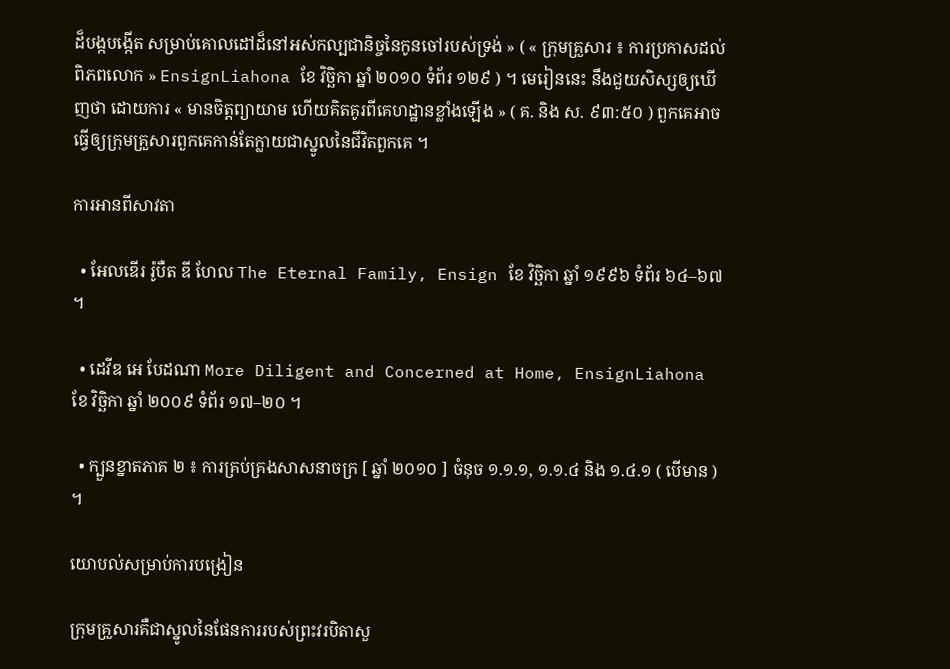ដ៏បង្កបង្កើត សម្រាប់គោលដៅដ៏នៅអស់កល្បជានិច្ចនៃកូនចៅរបស់ទ្រង់ » ( « ក្រុមគ្រួសារ ៖ ការប្រកាសដល់ពិភពលោក » EnsignLiahona ខែ វិច្ឆិកា ឆ្នាំ ២០១០ ទំព័រ ១២៩ ) ។ មេរៀននេះ នឹងជួយសិស្សឲ្យឃើញថា ដោយការ « មានចិត្តព្យាយាម ហើយគិតគូរពីគេហដ្ឋានខ្លាំងឡើង » ( គ. និង ស. ៩៣:៥០ ) ពួកគេអាចធ្វើឲ្យក្រុមគ្រួសារពួកគេកាន់តែក្លាយជាស្នូលនៃជីវិតពួកគេ ។

ការអានពីសាវតា

  • អែលឌើរ រ៉ូបឺត ឌី ហែល The Eternal Family, Ensign ខែ វិច្ឆិកា ឆ្នាំ ១៩៩៦ ទំព័រ ៦៤–៦៧ ។

  • ដេវីឌ អេ បែដណា More Diligent and Concerned at Home, EnsignLiahona ខែ វិច្ឆិកា ឆ្នាំ ២០០៩ ទំព័រ ១៧–២០ ។

  • ក្បួនខ្នាតភាគ ២ ៖ ការគ្រប់គ្រងសាសនាចក្រ [ ឆ្នាំ ២០១០ ] ចំនុច ១.១.១, ១.១.៤ និង ១.៤.១ ( បើមាន ) ។

យោបល់សម្រាប់ការបង្រៀន

ក្រុមគ្រួសារគឺជាស្នូលនៃផែនការរបស់ព្រះវរបិតាសួ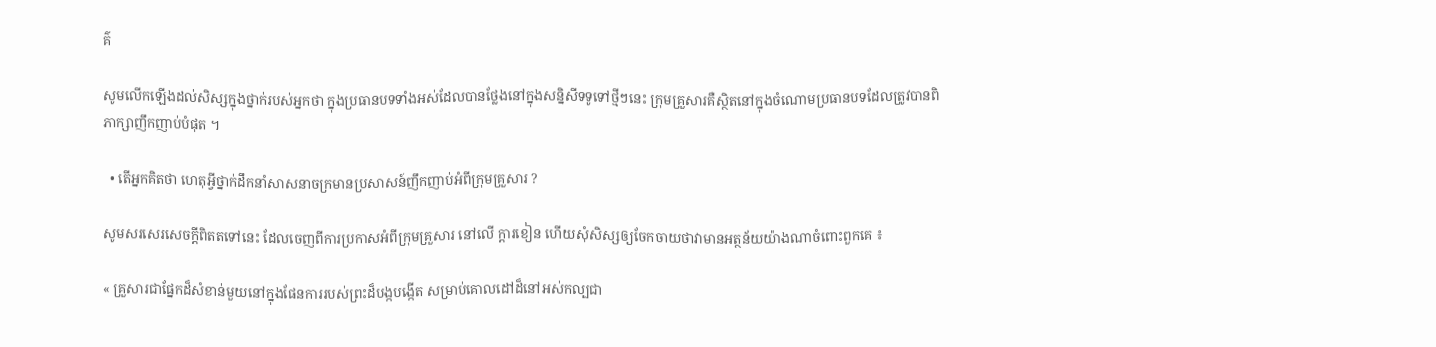គ៌

សូមលើកឡើងដល់សិស្សក្នុងថ្នាក់របស់អ្នកថា ក្នុងប្រធានបទទាំងអស់ដែលបានថ្លែងនៅក្នុងសន្និសីទទូទៅថ្មីៗនេះ ក្រុមគ្រួសារគឺស្ថិតនៅក្នុងចំណោមប្រធានបទដែលត្រូវបានពិភាក្សាញឹកញាប់បំផុត ។

  • តើអ្នកគិតថា ហេតុអ្វីថ្នាក់ដឹកនាំសាសនាចក្រមានប្រសាសន៍ញឹកញាប់អំពីក្រុមគ្រួសារ ?

សូមសរសេរសេចក្ដីពិតតទៅនេះ ដែលចេញពីការប្រកាសអំពីក្រុមគ្រួសារ នៅលើ ក្ដារខៀន ហើយសុំសិស្សឲ្យចែកចាយថាវាមានអត្ថន័យយ៉ាងណាចំពោះពួកគេ ៖

« គ្រួសារជាផ្នែកដ៏សំខាន់មួយនៅក្នុងផែនការរបស់ព្រះដ៏បង្កបង្កើត សម្រាប់គោលដៅដ៏នៅអស់កល្បជា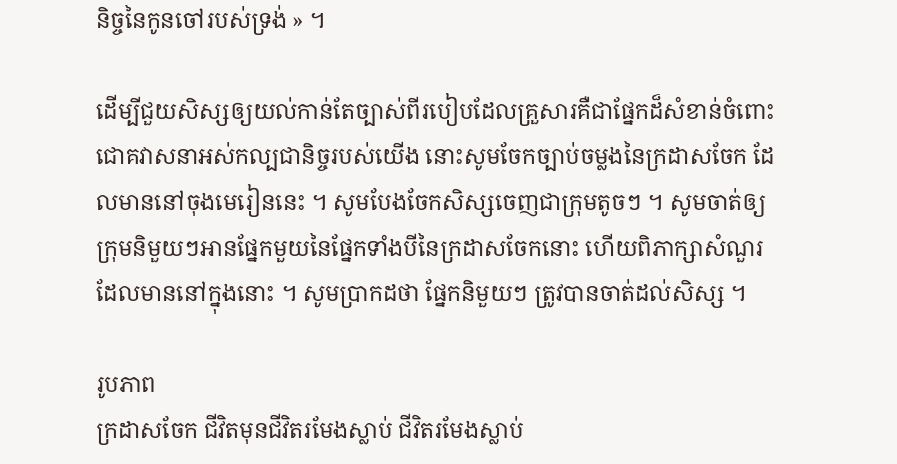និច្ចនៃកូនចៅរបស់ទ្រង់ » ។

ដើម្បីជួយសិស្សឲ្យយល់កាន់តែច្បាស់ពីរបៀបដែលគ្រួសារគឺជាផ្នែកដ៏សំខាន់ចំពោះជោគវាសនាអស់កល្បជានិច្ចរបស់យើង នោះសូមចែកច្បាប់ចម្លងនៃក្រដាសចែក ដែលមាននៅចុងមេរៀននេះ ។ សូមបែងចែកសិស្សចេញជាក្រុមតូចៗ ។ សូមចាត់ឲ្យក្រុមនិមួយៗអានផ្នែកមួយនៃផ្នែកទាំងបីនៃក្រដាសចែកនោះ ហើយពិភាក្សាសំណួរដែលមាននៅក្នុងនោះ ។ សូមប្រាកដថា ផ្នែកនិមួយៗ ត្រូវបានចាត់ដល់សិស្ស ។

រូបភាព
ក្រដាសចែក ជីវិតមុនជីវិតរមែងស្លាប់ ជីវិតរមែងស្លាប់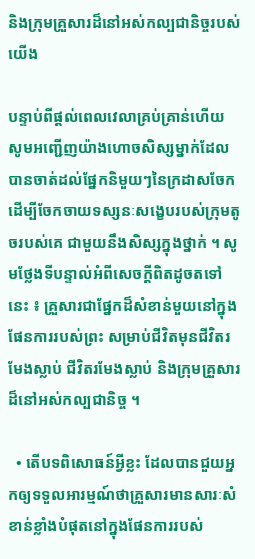និងក្រុមគ្រួសារដ៏នៅអស់កល្បជានិច្ចរបស់យើង

បន្ទាប់ពីផ្ដល់ពេលវេលាគ្រប់គ្រាន់ហើយ សូមអញ្ជើញយ៉ាងហោចសិស្សម្នាក់ដែលបានចាត់ដល់ផ្នែកនិមួយៗនៃក្រដាសចែក ដើម្បីចែកចាយទស្សនៈសង្ខេបរបស់ក្រុមតូចរបស់គេ ជាមួយនឹងសិស្សក្នុងថ្នាក់ ។ សូមថ្លែងទីបន្ទាល់អំពីសេចក្ដីពិតដូចតទៅនេះ ៖ គ្រួសារជាផ្នែកដ៏សំខាន់មួយនៅក្នុងផែនការរបស់ព្រះ សម្រាប់ជីវិតមុនជីវិតរមែងស្លាប់ ជីវិតរមែងស្លាប់ និងក្រុមគ្រួសារដ៏នៅអស់កល្បជានិច្ច ។

  • តើបទពិសោធន៍អ្វីខ្លះ ដែលបានជួយអ្នកឲ្យទទួលអារម្មណ៍ថាគ្រួសារមានសារៈសំខាន់ខ្លាំងបំផុតនៅក្នុងផែនការរបស់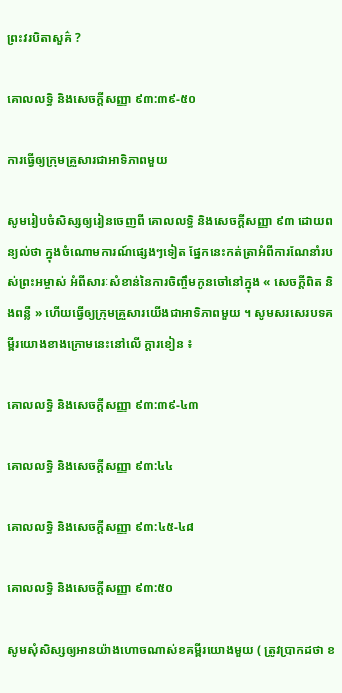ព្រះវរបិតាសួគ៌ ?

គោលលទ្ធិ និងសេចក្តីសញ្ញា ៩៣:៣៩-៥០

ការធ្វើឲ្យក្រុមគ្រួសារជាអាទិភាពមួយ

សូមរៀបចំសិស្សឲ្យរៀនចេញពី គោលលទ្ធិ និងសេចក្ដីសញ្ញា ៩៣ ដោយពន្យល់ថា ក្នុងចំណោមការណ៍ផ្សេងៗទៀត ផ្នែកនេះកត់ត្រាអំពីការណែនាំរបស់ព្រះអម្ចាស់ អំពីសារៈសំខាន់នៃការចិញ្ចឹមកូនចៅនៅក្នុង « សេចក្ដីពិត និងពន្លឺ » ហើយធ្វើឲ្យក្រុមគ្រួសារយើងជាអាទិភាពមួយ ។ សូមសរសេរបទគម្ពីរយោងខាងក្រោមនេះនៅលើ ក្ដារខៀន ៖

គោលលទ្ធិ និងសេចក្តីសញ្ញា ៩៣:៣៩-៤៣

គោលលទ្ធិ និងសេចក្តីសញ្ញា ៩៣:៤៤

គោលលទ្ធិ និងសេចក្តីសញ្ញា ៩៣:៤៥-៤៨

គោលលទ្ធិ និងសេចក្តីសញ្ញា ៩៣:៥០

សូមសុំសិស្សឲ្យអានយ៉ាងហោចណាស់ខគម្ពីរយោងមួយ ( ត្រូវប្រាកដថា ខ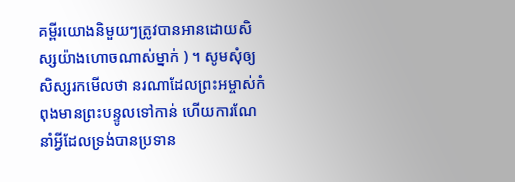គម្ពីរយោងនិមួយៗត្រូវបានអានដោយសិស្សយ៉ាងហោចណាស់ម្នាក់ ) ។ សូមសុំឲ្យសិស្សរកមើលថា នរណាដែលព្រះអម្ចាស់កំពុងមានព្រះបន្ទូលទៅកាន់ ហើយការណែនាំអ្វីដែលទ្រង់បានប្រទាន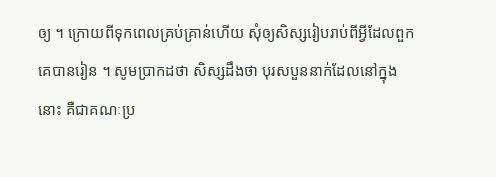ឲ្យ ។ ក្រោយពីទុកពេលគ្រប់គ្រាន់ហើយ សុំឲ្យសិស្សរៀបរាប់ពីអ្វីដែលពួកគេបានរៀន ។ សូមប្រាកដថា សិស្សដឹងថា បុរសបួននាក់ដែលនៅក្នុងនោះ គឺជាគណៈប្រ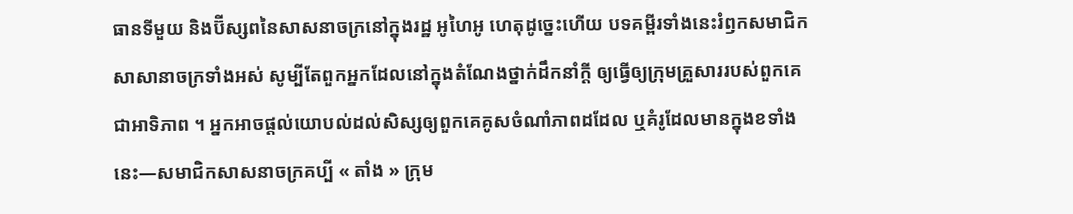ធានទីមួយ និងប៊ីស្សពនៃសាសនាចក្រនៅក្នុងរដ្ឋ អូហៃអូ ហេតុដូច្នេះហើយ បទគម្ពីរទាំងនេះរំឭកសមាជិកសាសានាចក្រទាំងអស់ សូម្បីតែពួកអ្នកដែលនៅក្នុងតំណែងថ្នាក់ដឹកនាំក្ដី ឲ្យធ្វើឲ្យក្រុមគ្រួសាររបស់ពួកគេជាអាទិភាព ។ អ្នកអាចផ្ដល់យោបល់ដល់សិស្សឲ្យពួកគេគូសចំណាំភាពដដែល ឬគំរូដែលមានក្នុងខទាំងនេះ—សមាជិកសាសនាចក្រគប្បី « តាំង » ក្រុម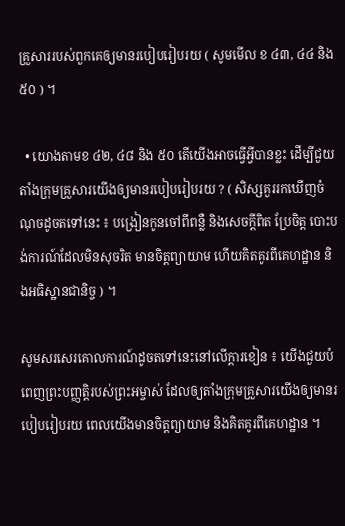គ្រួសាររបស់ពួកគេឲ្យមានរបៀបរៀបរយ ( សូមមើល ខ ៤៣, ៤៤ និង ៥០ ) ។

  • យោងតាមខ ៤២, ៤៨ និង ៥០ តើយើងអាចធ្វើអ្វីបានខ្លះ ដើម្បីជួយតាំងក្រុមគ្រួសារយើងឲ្យមានរបៀបរៀបរយ ? ( សិស្សគួររកឃើញចំណុចដូចតទៅនេះ ៖ បង្រៀនកូនចៅពីពន្លឺ និងសេចក្ដីពិត ប្រែចិត្ត បោះបង់ការណ៍ដែលមិនសុចរិត មានចិត្តព្យាយាម ហើយគិតគូរពីគេហដ្ឋាន និងអធិស្ឋានជានិច្ច ) ។

សូមសរសេរគោលការណ៍ដូចតទៅនេះនៅលើក្ដារខៀន ៖ យើងជួយបំពេញព្រះបញ្ញត្តិរបស់ព្រះអម្ចាស់ ដែលឲ្យតាំងក្រុមគ្រួសារយើងឲ្យមានរបៀបរៀបរយ ពេលយើងមានចិត្តព្យាយាម និងគិតគូរពីគេហដ្ឋាន ។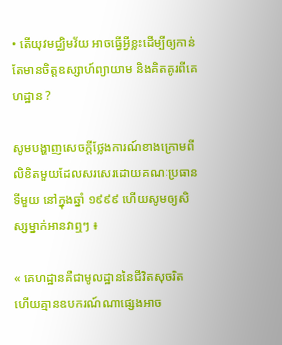• តើយុវមជ្ឈិមវ័យ អាចធ្វើអ្វីខ្លះដើម្បីឲ្យកាន់តែមានចិត្តឧស្សាហ៍ព្យាយាម និងគិតគូរពីគេហដ្ឋាន ?

សូមបង្ហាញសេចក្ដីថ្លែងការណ៍ខាងក្រោមពីលិខិតមួយដែលសរសេរដោយគណៈប្រធានទីមួយ នៅក្នុងឆ្នាំ ១៩៩៩ ហើយសូមឲ្យសិស្សម្នាក់អានវាឮៗ ៖

« គេហដ្ឋានគឺជាមូលដ្ឋាននៃជីវិតសុចរិត ហើយគ្មានឧបករណ៍ណាផ្សេងអាច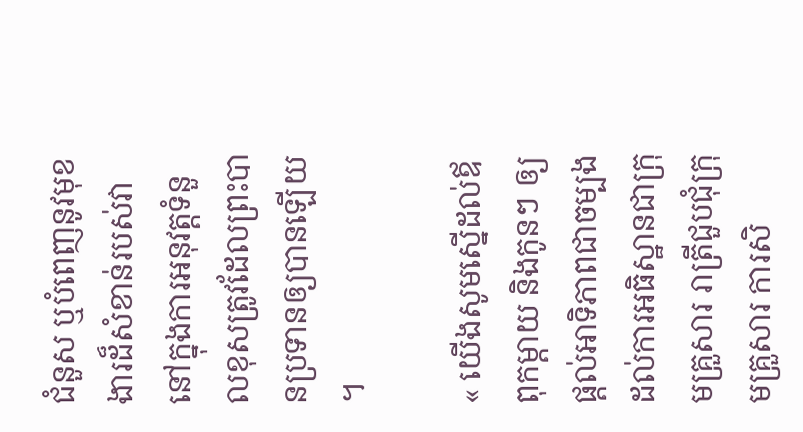ជំនួស ឬបំពេញនូវមុខងារដ៏សំខាន់របស់វា នៅក្នុងការអនុវត្តទំនួលខុសត្រូវដែលព្រះបានប្រទានឲ្យបានឡើយ ។

« យើងសូមស្នើដល់ឪពុកម្ដាយ និងកូនៗ ឲ្យផ្ដល់អាទិភាពជាចម្បងដល់ការអធិស្ឋានជាក្រុមគ្រួសារ រាត្រីជួបជុំក្រុមគ្រួសារ ការសិ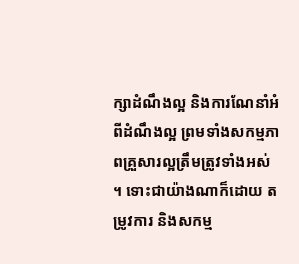ក្សាដំណឹងល្អ និងការណែនាំអំពីដំណឹងល្អ ព្រមទាំងសកម្មភាពគ្រួសារល្អត្រឹមត្រូវទាំងអស់ ។ ទោះជាយ៉ាងណាក៏ដោយ តម្រូវការ និងសកម្ម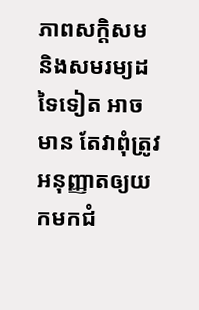ភាពសក្ដិសម និងសមរម្យដទៃទៀត អាចមាន តែវាពុំត្រូវអនុញ្ញាតឲ្យយកមកជំ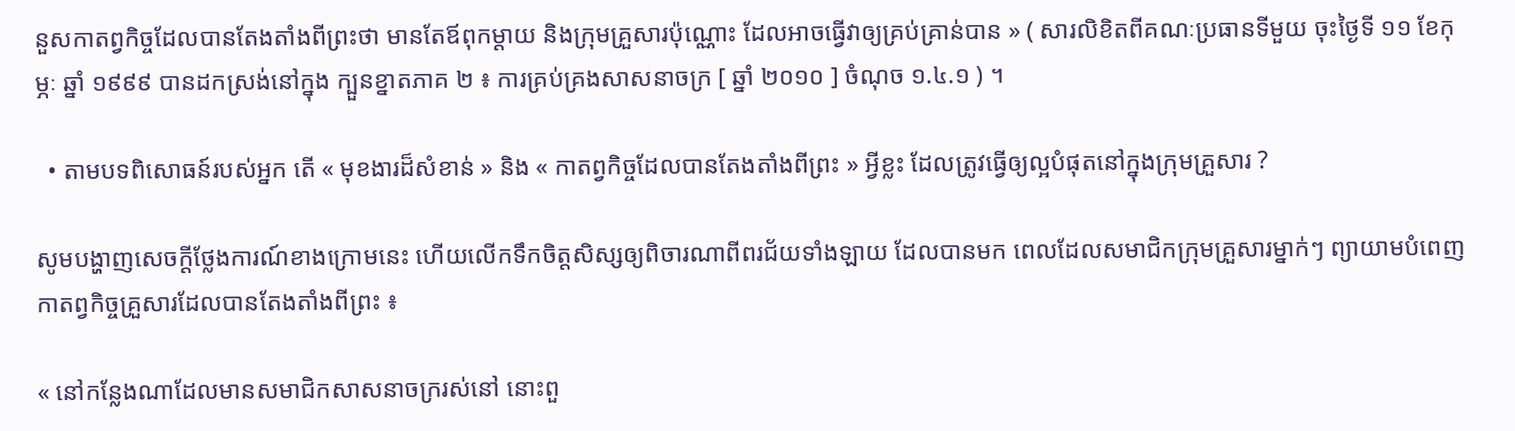នួសកាតព្វកិច្ចដែលបានតែងតាំងពីព្រះថា មានតែឪពុកម្ដាយ និងក្រុមគ្រួសារប៉ុណ្ណោះ ដែលអាចធ្វើវាឲ្យគ្រប់គ្រាន់បាន » ( សារលិខិតពីគណៈប្រធានទីមួយ ចុះថ្ងៃទី ១១ ខែកុម្ភៈ ឆ្នាំ ១៩៩៩ បានដកស្រង់នៅក្នុង ក្បួនខ្នាតភាគ ២ ៖ ការគ្រប់គ្រងសាសនាចក្រ [ ឆ្នាំ ២០១០ ] ចំណុច ១.៤.១ ) ។

  • តាមបទពិសោធន៍របស់អ្នក តើ « មុខងារដ៏សំខាន់ » និង « កាតព្វកិច្ចដែលបានតែងតាំងពីព្រះ » អ្វីខ្លះ ដែលត្រូវធ្វើឲ្យល្អបំផុតនៅក្នុងក្រុមគ្រួសារ ?

សូមបង្ហាញសេចក្ដីថ្លែងការណ៍ខាងក្រោមនេះ ហើយលើកទឹកចិត្តសិស្សឲ្យពិចារណាពីពរជ័យទាំងឡាយ ដែលបានមក ពេលដែលសមាជិកក្រុមគ្រួសារម្នាក់ៗ ព្យាយាមបំពេញកាតព្វកិច្ចគ្រួសារដែលបានតែងតាំងពីព្រះ ៖

« នៅកន្លែងណាដែលមានសមាជិកសាសនាចក្ររស់នៅ នោះពួ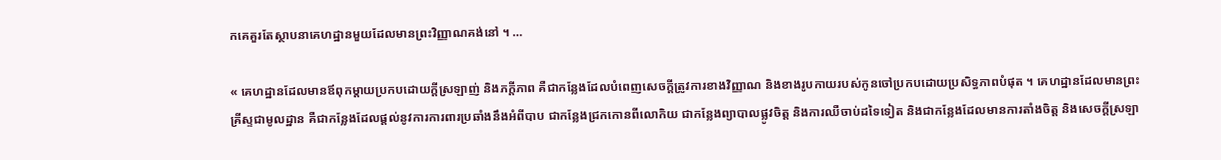កគេគួរតែស្ថាបនាគេហដ្ឋានមួយដែលមានព្រះវិញ្ញាណគង់នៅ ។ …

« គេហដ្ឋានដែលមានឪពុកម្ដាយប្រកបដោយក្ដីស្រឡាញ់ និងភក្ដីភាព គឺជាកន្លែងដែលបំពេញសេចក្ដីត្រូវការខាងវិញ្ញាណ និងខាងរូបកាយរបស់កូនចៅប្រកបដោយប្រសិទ្ធភាពបំផុត ។ គេហដ្ឋានដែលមានព្រះគ្រីស្ទជាមូលដ្ឋាន គឺជាកន្លែងដែលផ្ដល់នូវការការពារប្រឆាំងនឹងអំពីបាប ជាកន្លែងជ្រកកោនពីលោកិយ ជាកន្លែងព្យាបាលផ្លូវចិត្ត និងការឈឺចាប់ដទៃទៀត និងជាកន្លែងដែលមានការតាំងចិត្ត និងសេចក្ដីស្រឡា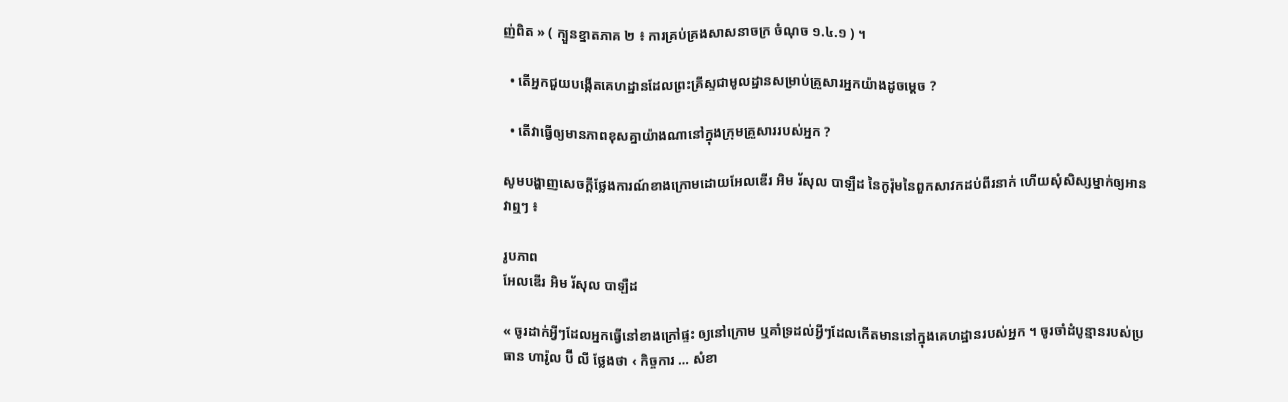ញ់ពិត » ( ក្បួនខ្នាតភាគ ២ ៖ ការគ្រប់គ្រងសាសនាចក្រ ចំណុច ១.៤.១ ) ។

  • តើអ្នកជួយបង្កើតគេហដ្ឋានដែលព្រះគ្រីស្ទជាមូលដ្ឋានសម្រាប់គ្រួសារអ្នកយ៉ាងដូចម្ដេច ?

  • តើវាធ្វើឲ្យមានភាពខុសគ្នាយ៉ាងណានៅក្នុងក្រុមគ្រួសាររបស់អ្នក ?

សូមបង្ហាញសេចក្ដីថ្លែងការណ៍ខាងក្រោមដោយអែលឌើរ អិម រ័សុល បាឡឺដ នៃកូរ៉ុមនៃពួកសាវកដប់ពីរនាក់ ហើយសុំសិស្សម្នាក់ឲ្យអានវាឮៗ ៖

រូបភាព
អែលឌើរ អិម រ័សុល បាឡឺដ

« ចូរដាក់អ្វីៗដែលអ្នកធ្វើនៅខាងក្រៅផ្ទះ ឲ្យនៅក្រោម ឬគាំទ្រដល់អ្វីៗដែលកើតមាននៅក្នុងគេហដ្ឋានរបស់អ្នក ។ ចូរចាំដំបូន្មានរបស់ប្រធាន ហារ៉ូល ប៊ី លី ថ្លែងថា ‹ កិច្ចការ … សំខា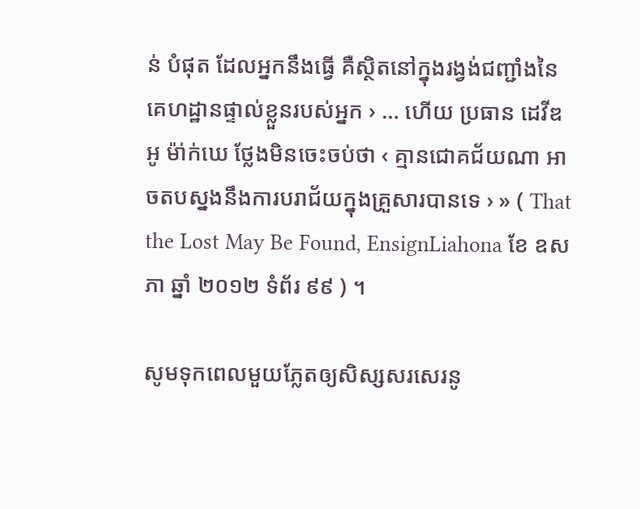ន់ បំផុត ដែលអ្នកនឹងធ្វើ គឺស្ថិតនៅក្នុងរង្វង់ជញ្ជាំងនៃគេហដ្ឋានផ្ទាល់ខ្លួនរបស់អ្នក › … ហើយ ប្រធាន ដេវីឌ អូ ម៉ា់ក់ឃេ ថ្លែងមិនចេះចប់ថា ‹ គ្មានជោគជ័យណា អាចតបស្នងនឹងការបរាជ័យក្នុងគ្រួសារបានទេ › » ( That the Lost May Be Found, EnsignLiahona ខែ ឧសភា ឆ្នាំ ២០១២ ទំព័រ ៩៩ ) ។

សូមទុកពេលមួយភ្លែតឲ្យសិស្សសរសេរនូ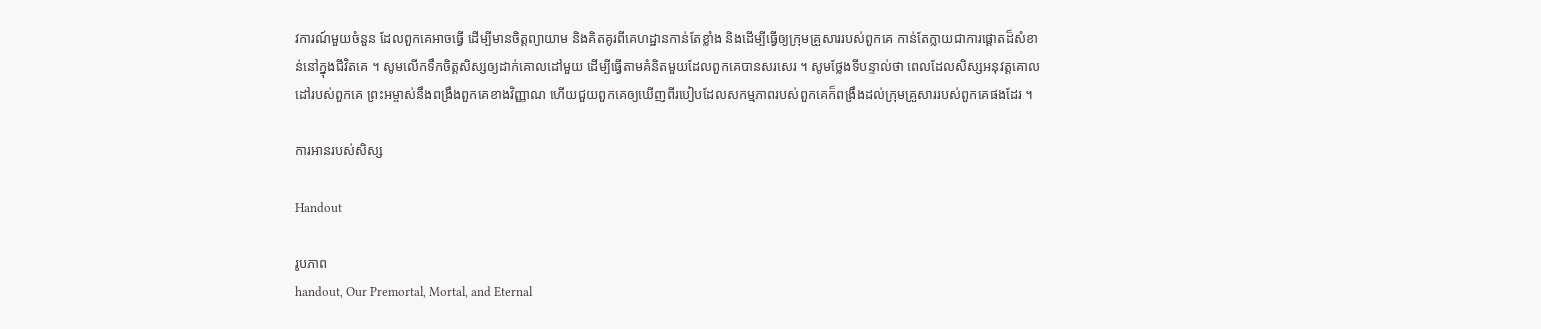វការណ៍មួយចំនួន ដែលពួកគេអាចធ្វើ ដើម្បីមានចិត្តព្យាយាម និងគិតគូរពីគេហដ្ឋានកាន់តែខ្លាំង និងដើម្បីធ្វើឲ្យក្រុមគ្រួសាររបស់ពួកគេ កាន់តែក្លាយជាការផ្ដោតដ៏សំខាន់នៅក្នុងជីវិតគេ ។ សូមលើកទឹកចិត្តសិស្សឲ្យដាក់គោលដៅមួយ ដើម្បីធ្វើតាមគំនិតមួយដែលពួកគេបានសរសេរ ។ សូមថ្លែងទីបន្ទាល់ថា ពេលដែលសិស្សអនុវត្តគោលដៅរបស់ពួកគេ ព្រះអម្ចាស់នឹងពង្រឹងពួកគេខាងវិញ្ញាណ ហើយជួយពួកគេឲ្យឃើញពីរបៀបដែលសកម្មភាពរបស់ពួកគេក៏ពង្រឹងដល់ក្រុមគ្រួសាររបស់ពួកគេផងដែរ ។

ការអានរបស់សិស្ស

Handout

រូបភាព
handout, Our Premortal, Mortal, and Eternal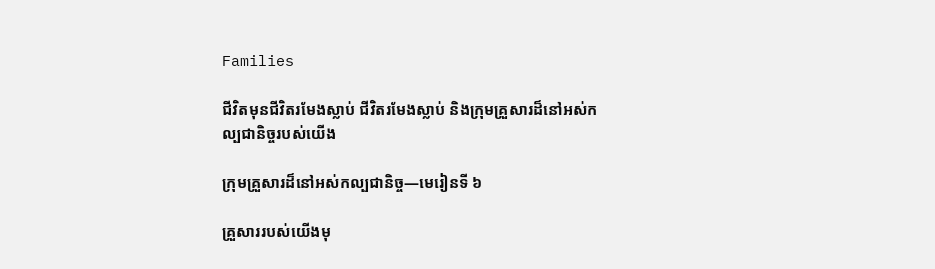Families

ជីវិតមុនជីវិតរមែងស្លាប់ ជីវិតរមែងស្លាប់ និងក្រុមគ្រួសារដ៏នៅអស់កល្បជានិច្ចរបស់យើង

ក្រុមគ្រួសារដ៏នៅអស់កល្បជានិច្ច—មេរៀនទី ៦

គ្រួសាររបស់យើងមុ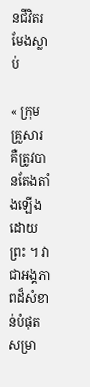នជីវិតរមែងស្លាប់

« ក្រុមគ្រួសារ គឺត្រូវបានតែងតាំងឡើងដោយព្រះ ។ វាជាអង្គភាពដ៏សំខាន់បំផុតសម្រា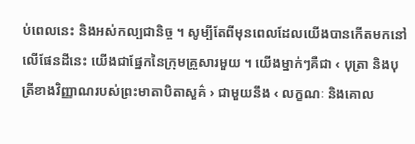ប់ពេលនេះ និងអស់កល្បជានិច្ច ។ សូម្បីតែពីមុនពេលដែលយើងបានកើតមកនៅលើផែនដីនេះ យើងជាផ្នែកនៃក្រុមគ្រួសារមួយ ។ យើងម្នាក់ៗគឺជា ‹ បុត្រា និងបុត្រីខាងវិញ្ញាណរបស់ព្រះមាតាបិតាសួគ៌ › ជាមួយនឹង ‹ លក្ខណៈ និងគោល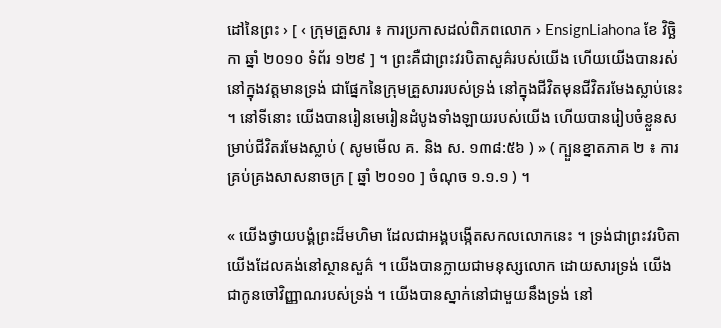ដៅនៃព្រះ › [ ‹ ក្រុមគ្រួសារ ៖ ការប្រកាសដល់ពិភពលោក › EnsignLiahona ខែ វិច្ឆិកា ឆ្នាំ ២០១០ ទំព័រ ១២៩ ] ។ ព្រះគឺជាព្រះវរបិតាសួគ៌របស់យើង ហើយយើងបានរស់នៅក្នុងវត្តមានទ្រង់ ជាផ្នែកនៃក្រុមគ្រួសាររបស់ទ្រង់ នៅក្នុងជីវិតមុនជីវិតរមែងស្លាប់នេះ ។ នៅទីនោះ យើងបានរៀនមេរៀនដំបូងទាំងឡាយរបស់យើង ហើយបានរៀបចំខ្លួនសម្រាប់ជីវិតរមែងស្លាប់ ( សូមមើល គ. និង ស. ១៣៨:៥៦ ) » ( ក្បួនខ្នាតភាគ ២ ៖ ការគ្រប់គ្រងសាសនាចក្រ [ ឆ្នាំ ២០១០ ] ចំណុច ១.១.១ ) ។

« យើងថ្វាយបង្គំព្រះដ៏មហិមា ដែលជាអង្គបង្កើតសកលលោកនេះ ។ ទ្រង់ជាព្រះវរបិតាយើងដែលគង់នៅស្ថានសួគ៌ ។ យើងបានក្លាយជាមនុស្សលោក ដោយសារទ្រង់ យើងជាកូនចៅវិញ្ញាណរបស់ទ្រង់ ។ យើងបានស្នាក់នៅជាមួយនឹងទ្រង់ នៅ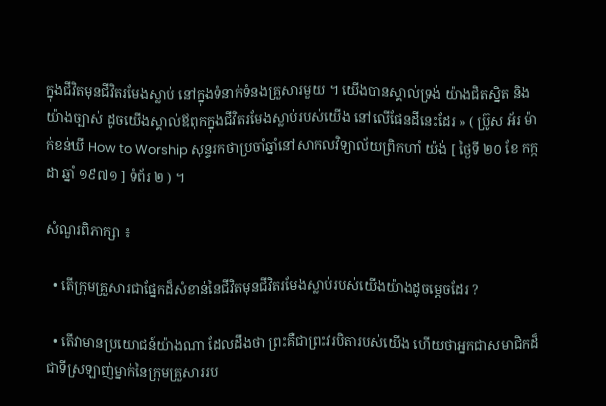ក្នុងជីវិតមុនជីវិតរមែងស្លាប់ នៅក្នុងទំនាក់ទំនងគ្រួសារមួយ ។ យើងបានស្គាល់ទ្រង់ យ៉ាងជិតស្និត និងយ៉ាងច្បាស់ ដូចយើងស្គាល់ឪពុកក្នុងជីវិតរមែងស្លាប់របស់យើង នៅលើផែនដីនេះដែរ » ( ប្រ៊ូស អ័រ ម៉ាក់ខន់ឃី How to Worship សុន្ទរកថាប្រចាំឆ្នាំនៅសាកលវិទ្យាល័យព្រិកហាំ យ៉ង់ [ ថ្ងៃទី ២០ ខែ កក្កដា ឆ្នាំ ១៩៧១ ] ទំព័រ ២ ) ។

សំណួរពិភាក្សា ៖

  • តើក្រុមគ្រួសារជាផ្នែកដ៏សំខាន់នៃជីវិតមុនជីវិតរមែងស្លាប់របស់យើងយ៉ាងដូចម្ដេចដែរ ?

  • តើវាមានប្រយោជន៍យ៉ាងណា ដែលដឹងថា ព្រះគឺជាព្រះវរបិតារបស់យើង ហើយថាអ្នកជាសមាជិកដ៏ជាទីស្រឡាញ់ម្នាក់នៃក្រុមគ្រួសាររប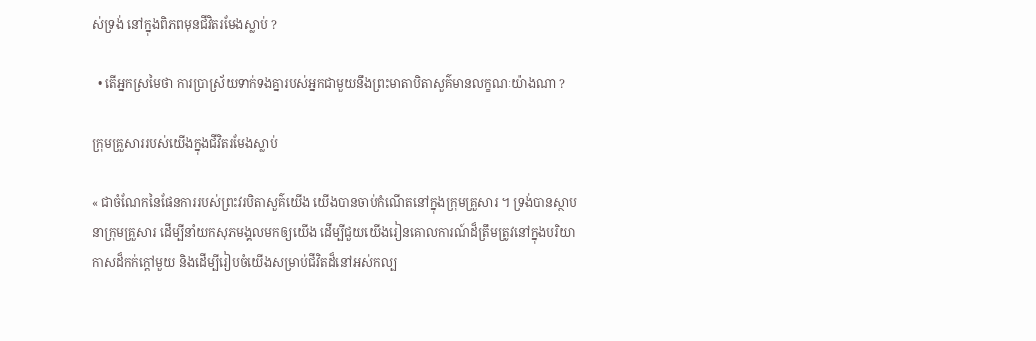ស់ទ្រង់ នៅក្នុងពិភពមុនជីវិតរមែងស្លាប់ ?

  • តើអ្នកស្រមៃថា ការប្រាស្រ័យទាក់ទងគ្នារបស់អ្នកជាមួយនឹងព្រះមាតាបិតាសួគ៌មានលក្ខណៈយ៉ាងណា ?

ក្រុមគ្រួសាររបស់យើងក្នុងជីវិតរមែងស្លាប់

« ជាចំណែកនៃផែនការរបស់ព្រះវរបិតាសួគ៌យើង យើងបានចាប់កំណើតនៅក្នុងក្រុមគ្រួសារ ។ ទ្រង់បានស្ថាបនាក្រុមគ្រួសារ ដើម្បីនាំយកសុភមង្គលមកឲ្យយើង ដើម្បីជួយយើងរៀនគោលការណ៍ដ៏ត្រឹមត្រូវនៅក្នុងបរិយាកាសដ៏កក់ក្ដៅមួយ និងដើម្បីរៀបចំយើងសម្រាប់ជីវិតដ៏នៅអស់កល្ប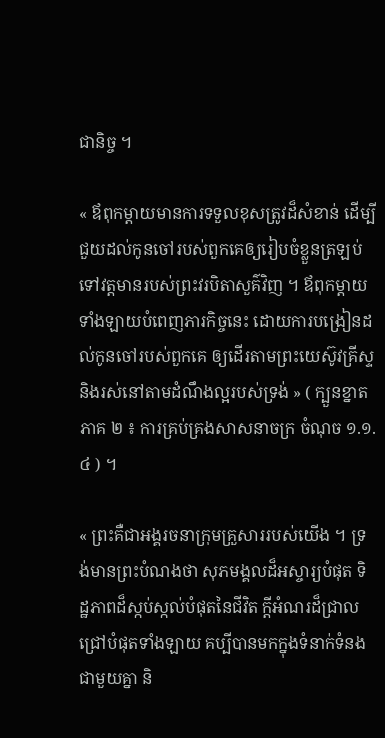ជានិច្ច ។

« ឪពុកម្ដាយមានការទទួលខុសត្រូវដ៏សំខាន់ ដើម្បីជួយដល់កូនចៅរបស់ពួកគេឲ្យរៀបចំខ្លួនត្រឡប់ទៅវត្តមានរបស់ព្រះវរបិតាសួគ៌វិញ ។ ឪពុកម្ដាយទាំងឡាយបំពេញភារកិច្ចនេះ ដោយការបង្រៀនដល់កូនចៅរបស់ពួកគេ ឲ្យដើរតាមព្រះយេស៊ូវគ្រីស្ទ និងរស់នៅតាមដំណឹងល្អរបស់ទ្រង់ » ( ក្បួនខ្នាតភាគ ២ ៖ ការគ្រប់គ្រងសាសនាចក្រ ចំណុច ១.១.៤ ) ។

« ព្រះគឺជាអង្គរចនាក្រុមគ្រួសាររបស់យើង ។ ទ្រង់មានព្រះបំណងថា សុភមង្គលដ៏អស្ចារ្យបំផុត ទិដ្ឋភាពដ៏ស្កប់ស្កល់បំផុតនៃជីវិត ក្ដីអំណរដ៏ជ្រាលជ្រៅបំផុតទាំងឡាយ គប្បីបានមកក្នុងទំនាក់ទំនងជាមួយគ្នា និ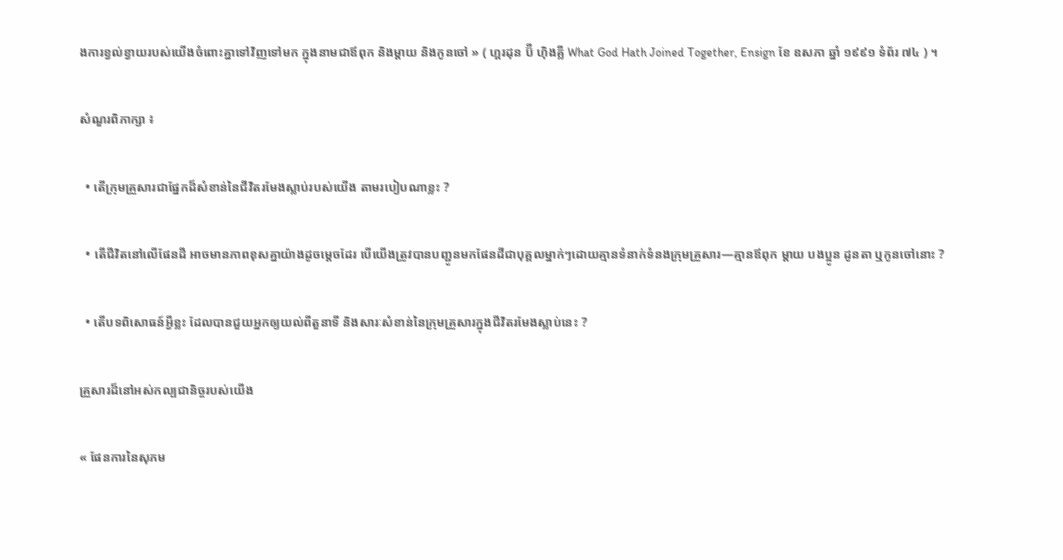ងការខ្វល់ខ្វាយរបស់យើងចំពោះគ្នាទៅវិញទៅមក ក្នុងនាមជាឪពុក និងម្ដាយ និងកូនចៅ » ( ហ្គរដុន ប៊ី ហ៊ិងគ្លី What God Hath Joined Together, Ensign ខែ ឧសភា ឆ្នាំ ១៩៩១ ទំព័រ ៧៤ ) ។

សំណួរពិភាក្សា ៖

  • តើក្រុមគ្រួសារជាផ្នែកដ៏សំខាន់នៃជីវិតរមែងស្លាប់របស់យើង តាមរបៀបណាខ្លះ ?

  • តើជីវិតនៅលើផែនដី អាចមានភាពខុសគ្នាយ៉ាងដូចម្ដេចដែរ បើយើងត្រូវបានបញ្ជូនមកផែនដីជាបុគ្គលម្នាក់ៗដោយគ្មានទំនាក់ទំនងក្រុមគ្រួសារ—គ្មានឪពុក ម្ដាយ បងប្អូន ដូនតា ឬកូនចៅនោះ ?

  • តើបទពិសោធន៍អ្វីខ្លះ ដែលបានជួយអ្នកឲ្យយល់ពីតួនាទី និងសារៈសំខាន់នៃក្រុមគ្រួសារក្នុងជីវិតរមែងស្លាប់នេះ ?

គ្រួសារដ៏នៅអស់កល្បជានិច្ចរបស់យើង

« ផែនការនៃសុភម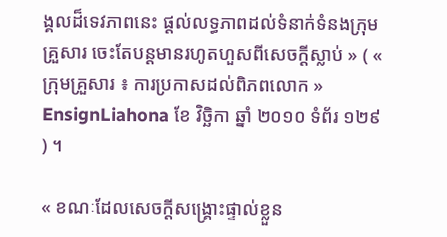ង្គលដ៏ទេវភាពនេះ ផ្ដល់លទ្ធភាពដល់ទំនាក់ទំនងក្រុមគ្រួសារ ចេះតែបន្តមានរហូតហួសពីសេចក្ដីស្លាប់ » ( « ក្រុមគ្រួសារ ៖ ការប្រកាសដល់ពិភពលោក » EnsignLiahona ខែ វិច្ឆិកា ឆ្នាំ ២០១០ ទំព័រ ១២៩ ) ។

« ខណៈដែលសេចក្ដីសង្គ្រោះផ្ទាល់ខ្លួន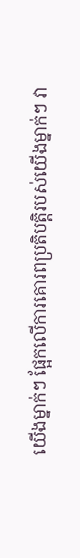យើងម្នាក់ៗ ផ្អែកលើការគោរពប្រតិបត្តិរបស់យើងម្នាក់ៗ វា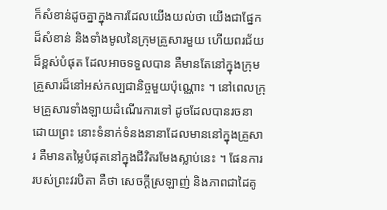ក៏សំខាន់ដូចគ្នាក្នុងការដែលយើងយល់ថា យើងជាផ្នែកដ៏សំខាន់ និងទាំងមូលនៃក្រុមគ្រួសារមួយ ហើយពរជ័យដ៏ខ្ពស់បំផុត ដែលអាចទទួលបាន គឺមានតែនៅក្នុងក្រុមគ្រួសារដ៏នៅអស់កល្បជានិច្ចមួយប៉ុណ្ណោះ ។ នៅពេលក្រុមគ្រួសារទាំងឡាយដំណើរការទៅ ដូចដែលបានរចនាដោយព្រះ នោះទំនាក់ទំនងនានាដែលមាននៅក្នុងគ្រួសារ គឺមានតម្លៃបំផុតនៅក្នុងជីវិតរមែងស្លាប់នេះ ។ ផែនការរបស់ព្រះវរបិតា គឺថា សេចក្ដីស្រឡាញ់ និងភាពជាដៃគូ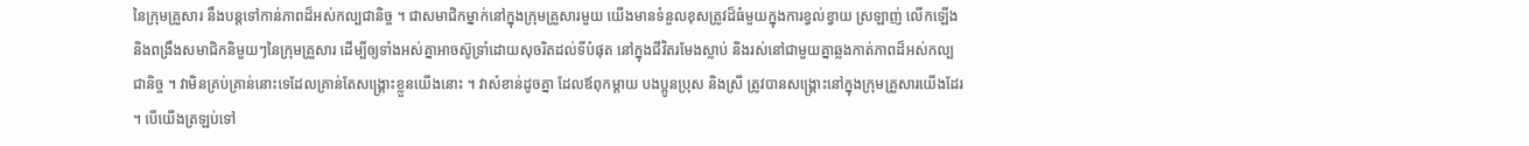នៃក្រុមគ្រួសារ នឹងបន្តទៅកាន់ភាពដ៏អស់កល្បជានិច្ច ។ ជាសមាជិកម្នាក់នៅក្នុងក្រុមគ្រួសារមួយ យើងមានទំនួលខុសត្រូវដ៏ធំមួយក្នុងការខ្វល់ខ្វាយ ស្រឡាញ់ លើកឡើង និងពង្រឹងសមាជិកនិមួយៗនៃក្រុមគ្រួសារ ដើម្បីឲ្យទាំងអស់គ្នាអាចស៊ូទ្រាំដោយសុចរិតដល់ទីបំផុត នៅក្នុងជីវិតរមែងស្លាប់ និងរស់នៅជាមួយគ្នាឆ្លងកាត់ភាពដ៏អស់កល្បជានិច្ច ។ វាមិនគ្រប់គ្រាន់នោះទេដែលគ្រាន់តែសង្គ្រោះខ្លួនយើងនោះ ។ វាសំខាន់ដូចគ្នា ដែលឪពុកម្តាយ បងប្អូនប្រុស និងស្រី ត្រូវបានសង្គ្រោះនៅក្នុងក្រុមគ្រួសារយើងដែរ ។ បើយើងត្រឡប់ទៅ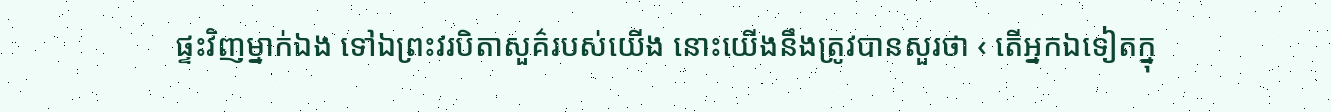ផ្ទះវិញម្នាក់ឯង ទៅឯព្រះវរបិតាសួគ៌របស់យើង នោះយើងនឹងត្រូវបានសួរថា ‹ តើអ្នកឯទៀតក្នុ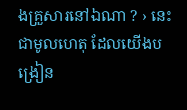ងគ្រួសារនៅឯណា ? › នេះជាមូលហេតុ ដែលយើងបង្រៀន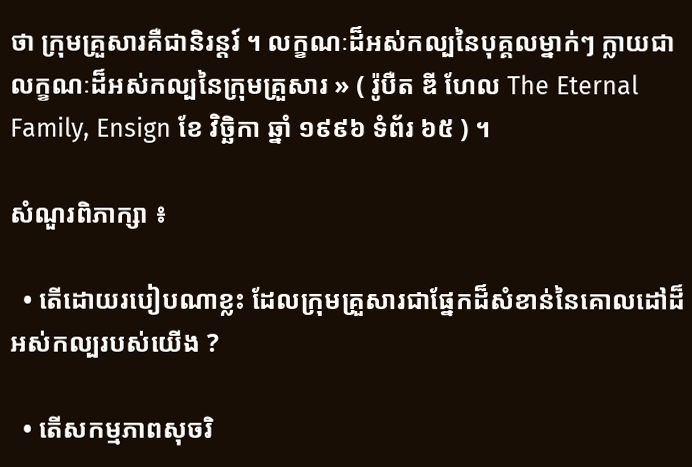ថា ក្រុមគ្រួសារគឺជានិរន្តរ៍ ។ លក្ខណៈដ៏អស់កល្បនៃបុគ្គលម្នាក់ៗ ក្លាយជាលក្ខណៈដ៏អស់កល្បនៃក្រុមគ្រួសារ » ( រ៉ូបឺត ឌី ហែល The Eternal Family, Ensign ខែ វិច្ឆិកា ឆ្នាំ ១៩៩៦ ទំព័រ ៦៥ ) ។

សំណួរពិភាក្សា ៖

  • តើដោយរបៀបណាខ្លះ ដែលក្រុមគ្រួសារជាផ្នែកដ៏សំខាន់នៃគោលដៅដ៏អស់កល្បរបស់យើង ?

  • តើសកម្មភាពសុចរិ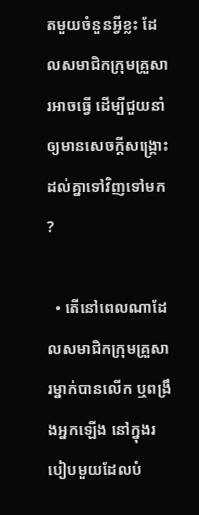តមួយចំនួនអ្វីខ្លះ ដែលសមាជិកក្រុមគ្រួសារអាចធ្វើ ដើម្បីជួយនាំឲ្យមានសេចក្ដីសង្គ្រោះដល់គ្នាទៅវិញទៅមក ?

  • តើនៅពេលណាដែលសមាជិកក្រុមគ្រួសារម្នាក់បានលើក ឬពង្រឹងអ្នកឡើង នៅក្នុងរបៀបមួយដែលបំ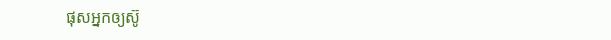ផុសអ្នកឲ្យស៊ូ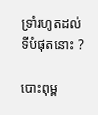ទ្រាំរហូតដល់ទីបំផុតនោះ ?

បោះពុម្ព